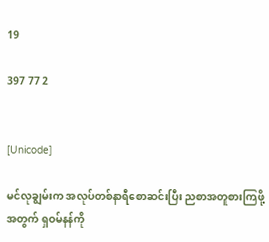19

397 77 2


[Unicode]

မင်လုချွမ်းက အလုပ်တစ်နာရီစောဆင်းပြီး ညစာအတူစားကြဖို့အတွက် ရှဝမ်နန်ကို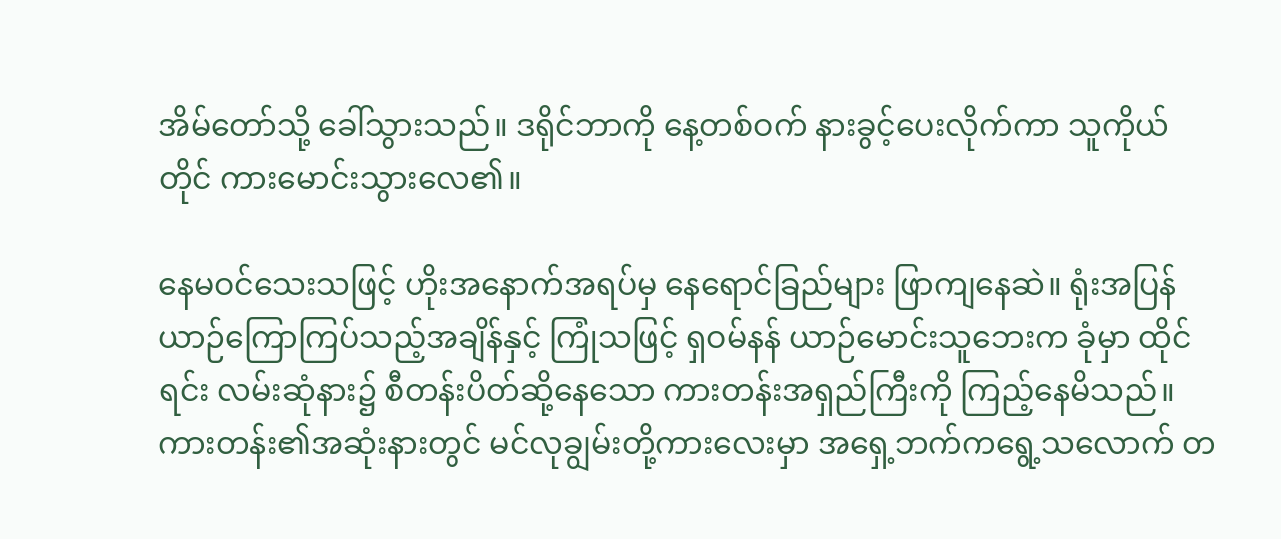အိမ်တော်သို့ ခေါ်သွားသည်။ ဒရိုင်ဘာကို နေ့တစ်ဝက် နားခွင့်ပေးလိုက်ကာ သူကိုယ်တိုင် ကားမောင်းသွားလေ၏။

နေမဝင်သေးသဖြင့် ဟိုးအနောက်အရပ်မှ နေရောင်ခြည်များ ဖြာကျနေဆဲ။ ရုံးအပြန် ယာဉ်ကြောကြပ်သည့်အချိန်နှင့် ကြုံသဖြင့် ရှဝမ်နန် ယာဉ်မောင်းသူဘေးက ခုံမှာ ထိုင်ရင်း လမ်းဆုံနား၌ စီတန်းပိတ်ဆို့နေသော ကားတန်းအရှည်ကြီးကို ကြည့်နေမိသည်။ ကားတန်း၏အဆုံးနားတွင် မင်လုချွမ်းတို့ကားလေးမှာ အရှေ့ဘက်ကရွေ့သလောက် တ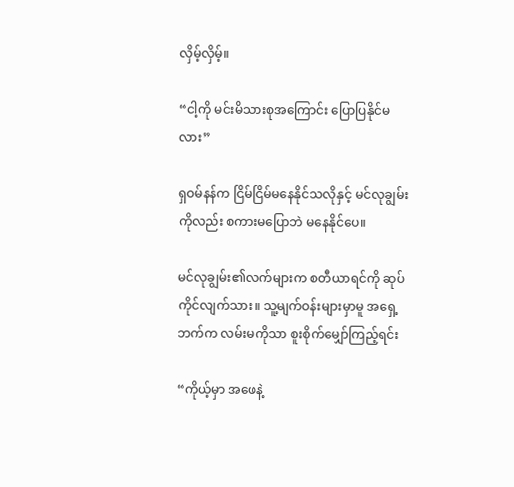လှိမ့်လှိမ့်။

“ငါ့ကို မင်းမိသားစုအကြောင်း ပြောပြနိုင်မလား”

ရှဝမ်နန်က ငြိမ်ငြိမ်မနေနိုင်သလိုနှင့် မင်လုချွမ်းကိုလည်း စကားမပြောဘဲ မနေနိုင်ပေ။

မင်လုချွမ်း၏လက်များက စတီယာရင်ကို ဆုပ်ကိုင်လျက်သား။ သူ့မျက်ဝန်းများမှာမူ အရှေ့ဘက်က လမ်းမကိုသာ စူးစိုက်မျှော်ကြည့်ရင်း

“ကိုယ့်မှာ အဖေနဲ့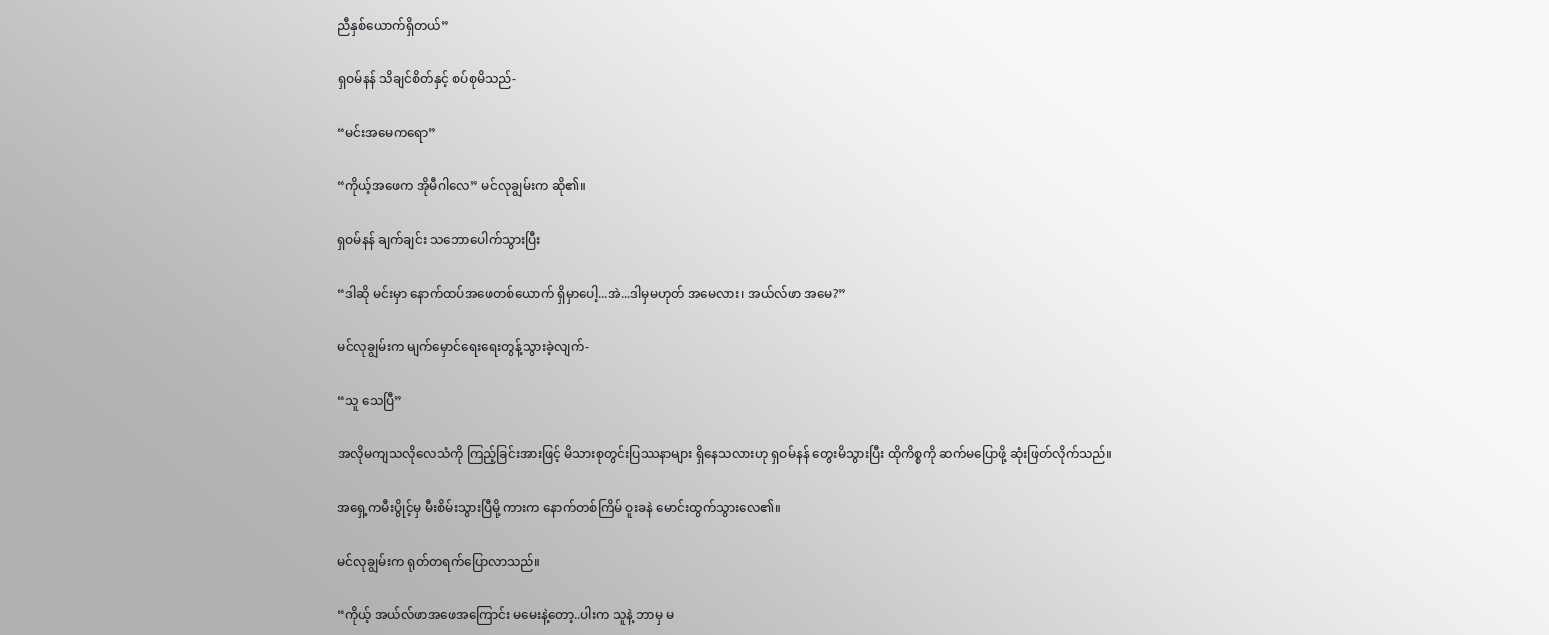ညီနှစ်ယောက်ရှိတယ်”

ရှဝမ်နန် သိချင်စိတ်နှင့် စပ်စုမိသည်-

“မင်းအမေကရော”

“ကိုယ့်အဖေက အိုမီဂါလေ” မင်လုချွမ်းက ဆို၏။

ရှဝမ်နန် ချက်ချင်း သဘောပေါက်သွားပြီး

“ဒါဆို မင်းမှာ နောက်ထပ်အဖေတစ်ယောက် ရှိမှာပေါ့...အဲ...ဒါမှမဟုတ် အမေလား၊ အယ်လ်ဖာ အမေ?”

မင်လုချွမ်းက မျက်မှောင်ရေးရေးတွန့်သွားခဲ့လျက်-

“သူ သေပြီ”

အလိုမကျသလိုလေသံကို ကြည့်ခြင်းအားဖြင့် မိသားစုတွင်းပြဿနာများ ရှိနေသလားဟု ရှဝမ်နန် တွေးမိသွားပြီး ထိုကိစ္စကို ဆက်မပြောဖို့ ဆုံးဖြတ်လိုက်သည်။

အရှေ့ကမီးပွိုင့်မှ မီးစိမ်းသွားပြီမို့ ကားက နောက်တစ်ကြိမ် ဝူးခနဲ မောင်းထွက်သွားလေ၏။

မင်လုချွမ်းက ရုတ်တရက်ပြောလာသည်။

“ကိုယ့် အယ်လ်ဖာအဖေအကြောင်း မမေးနဲ့တော့..ပါးက သူနဲ့ ဘာမှ မ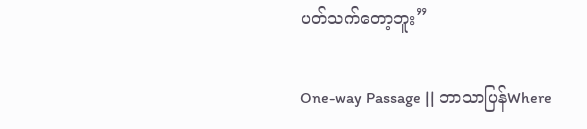ပတ်သက်တော့ဘူး”

One-way Passage || ဘာသာပြန်Where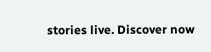stories live. Discover now